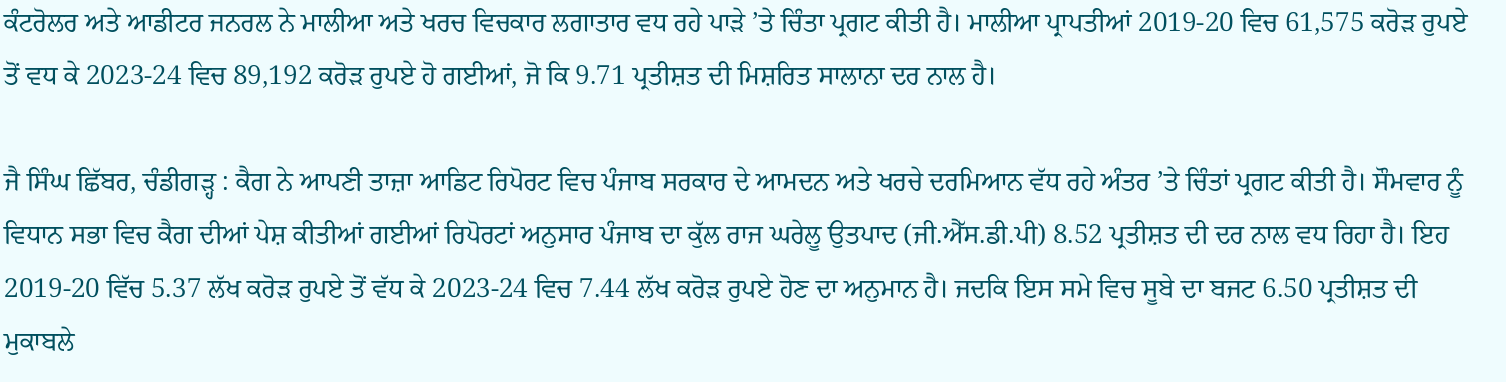ਕੰਟਰੋਲਰ ਅਤੇ ਆਡੀਟਰ ਜਨਰਲ ਨੇ ਮਾਲੀਆ ਅਤੇ ਖਰਚ ਵਿਚਕਾਰ ਲਗਾਤਾਰ ਵਧ ਰਹੇ ਪਾੜੇ ’ਤੇ ਚਿੰਤਾ ਪ੍ਰਗਟ ਕੀਤੀ ਹੈ। ਮਾਲੀਆ ਪ੍ਰਾਪਤੀਆਂ 2019-20 ਵਿਚ 61,575 ਕਰੋੜ ਰੁਪਏ ਤੋਂ ਵਧ ਕੇ 2023-24 ਵਿਚ 89,192 ਕਰੋੜ ਰੁਪਏ ਹੋ ਗਈਆਂ, ਜੋ ਕਿ 9.71 ਪ੍ਰਤੀਸ਼ਤ ਦੀ ਮਿਸ਼ਰਿਤ ਸਾਲਾਨਾ ਦਰ ਨਾਲ ਹੈ।

ਜੈ ਸਿੰਘ ਛਿੱਬਰ, ਚੰਡੀਗੜ੍ਹ : ਕੈਗ ਨੇ ਆਪਣੀ ਤਾਜ਼ਾ ਆਡਿਟ ਰਿਪੋਰਟ ਵਿਚ ਪੰਜਾਬ ਸਰਕਾਰ ਦੇ ਆਮਦਨ ਅਤੇ ਖਰਚੇ ਦਰਮਿਆਨ ਵੱਧ ਰਹੇ ਅੰਤਰ ’ਤੇ ਚਿੰਤਾਂ ਪ੍ਰਗਟ ਕੀਤੀ ਹੈ। ਸੌਮਵਾਰ ਨੂੰ ਵਿਧਾਨ ਸਭਾ ਵਿਚ ਕੈਗ ਦੀਆਂ ਪੇਸ਼ ਕੀਤੀਆਂ ਗਈਆਂ ਰਿਪੋਰਟਾਂ ਅਨੁਸਾਰ ਪੰਜਾਬ ਦਾ ਕੁੱਲ ਰਾਜ ਘਰੇਲੂ ਉਤਪਾਦ (ਜੀ.ਐੱਸ.ਡੀ.ਪੀ) 8.52 ਪ੍ਰਤੀਸ਼ਤ ਦੀ ਦਰ ਨਾਲ ਵਧ ਰਿਹਾ ਹੈ। ਇਹ 2019-20 ਵਿੱਚ 5.37 ਲੱਖ ਕਰੋੜ ਰੁਪਏ ਤੋਂ ਵੱਧ ਕੇ 2023-24 ਵਿਚ 7.44 ਲੱਖ ਕਰੋੜ ਰੁਪਏ ਹੋਣ ਦਾ ਅਨੁਮਾਨ ਹੈ। ਜਦਕਿ ਇਸ ਸਮੇ ਵਿਚ ਸੂਬੇ ਦਾ ਬਜਟ 6.50 ਪ੍ਰਤੀਸ਼ਤ ਦੀ ਮੁਕਾਬਲੇ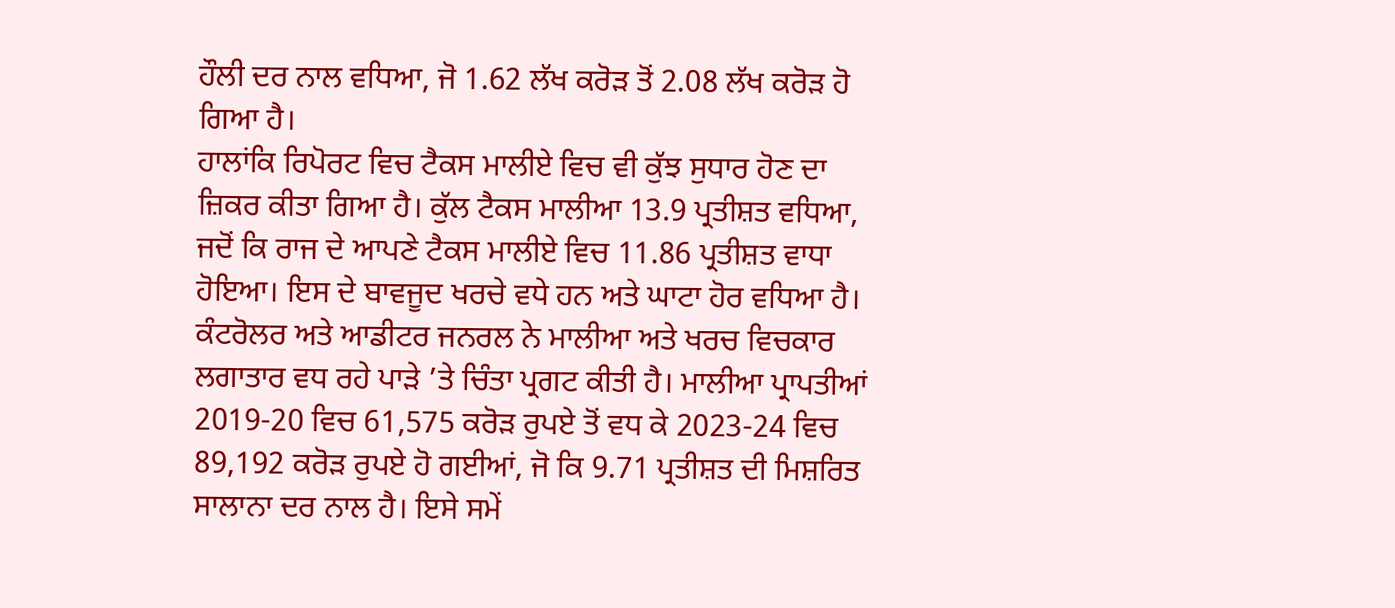ਹੌਲੀ ਦਰ ਨਾਲ ਵਧਿਆ, ਜੋ 1.62 ਲੱਖ ਕਰੋੜ ਤੋਂ 2.08 ਲੱਖ ਕਰੋੜ ਹੋ ਗਿਆ ਹੈ।
ਹਾਲਾਂਕਿ ਰਿਪੋਰਟ ਵਿਚ ਟੈਕਸ ਮਾਲੀਏ ਵਿਚ ਵੀ ਕੁੱਝ ਸੁਧਾਰ ਹੋਣ ਦਾ ਜ਼ਿਕਰ ਕੀਤਾ ਗਿਆ ਹੈ। ਕੁੱਲ ਟੈਕਸ ਮਾਲੀਆ 13.9 ਪ੍ਰਤੀਸ਼ਤ ਵਧਿਆ, ਜਦੋਂ ਕਿ ਰਾਜ ਦੇ ਆਪਣੇ ਟੈਕਸ ਮਾਲੀਏ ਵਿਚ 11.86 ਪ੍ਰਤੀਸ਼ਤ ਵਾਧਾ ਹੋਇਆ। ਇਸ ਦੇ ਬਾਵਜੂਦ ਖਰਚੇ ਵਧੇ ਹਨ ਅਤੇ ਘਾਟਾ ਹੋਰ ਵਧਿਆ ਹੈ।
ਕੰਟਰੋਲਰ ਅਤੇ ਆਡੀਟਰ ਜਨਰਲ ਨੇ ਮਾਲੀਆ ਅਤੇ ਖਰਚ ਵਿਚਕਾਰ ਲਗਾਤਾਰ ਵਧ ਰਹੇ ਪਾੜੇ ’ਤੇ ਚਿੰਤਾ ਪ੍ਰਗਟ ਕੀਤੀ ਹੈ। ਮਾਲੀਆ ਪ੍ਰਾਪਤੀਆਂ 2019-20 ਵਿਚ 61,575 ਕਰੋੜ ਰੁਪਏ ਤੋਂ ਵਧ ਕੇ 2023-24 ਵਿਚ 89,192 ਕਰੋੜ ਰੁਪਏ ਹੋ ਗਈਆਂ, ਜੋ ਕਿ 9.71 ਪ੍ਰਤੀਸ਼ਤ ਦੀ ਮਿਸ਼ਰਿਤ ਸਾਲਾਨਾ ਦਰ ਨਾਲ ਹੈ। ਇਸੇ ਸਮੇਂ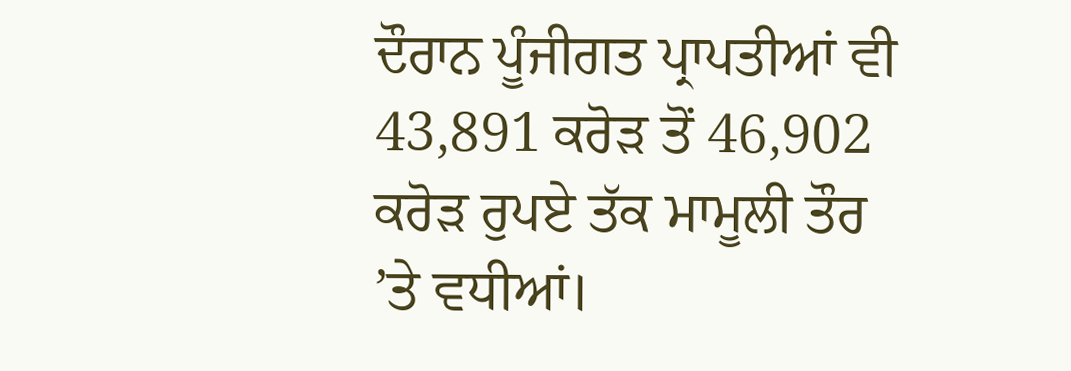ਦੌਰਾਨ ਪੂੰਜੀਗਤ ਪ੍ਰਾਪਤੀਆਂ ਵੀ 43,891 ਕਰੋੜ ਤੋਂ 46,902 ਕਰੋੜ ਰੁਪਏ ਤੱਕ ਮਾਮੂਲੀ ਤੌਰ ’ਤੇ ਵਧੀਆਂ।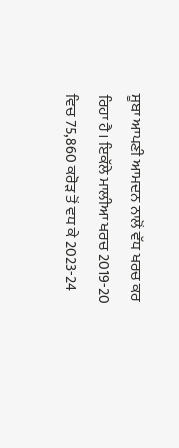ਸੂਬਾ ਆਪਣੀ ਆਮਦਨ ਨਾਲੋਂ ਵੱਧ ਖਰਚ ਕਰ ਰਿਹਾ ਹੈ। ਇਕੱਲੇ ਮਾਲੀਆ ਖਰਚ 2019-20 ਵਿਚ 75,860 ਕਰੋੜ ਤੋਂ ਵਧ ਕੇ 2023-24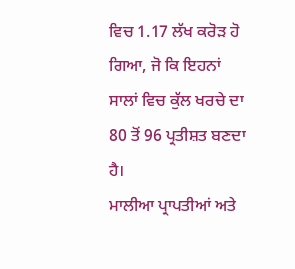ਵਿਚ 1.17 ਲੱਖ ਕਰੋੜ ਹੋ ਗਿਆ, ਜੋ ਕਿ ਇਹਨਾਂ ਸਾਲਾਂ ਵਿਚ ਕੁੱਲ ਖਰਚੇ ਦਾ 80 ਤੋਂ 96 ਪ੍ਰਤੀਸ਼ਤ ਬਣਦਾ ਹੈ।
ਮਾਲੀਆ ਪ੍ਰਾਪਤੀਆਂ ਅਤੇ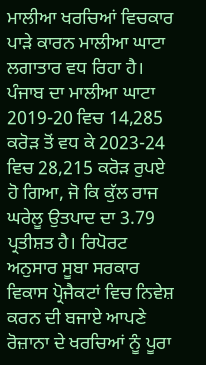ਮਾਲੀਆ ਖਰਚਿਆਂ ਵਿਚਕਾਰ ਪਾੜੇ ਕਾਰਨ ਮਾਲੀਆ ਘਾਟਾ ਲਗਾਤਾਰ ਵਧ ਰਿਹਾ ਹੈ। ਪੰਜਾਬ ਦਾ ਮਾਲੀਆ ਘਾਟਾ 2019-20 ਵਿਚ 14,285 ਕਰੋੜ ਤੋਂ ਵਧ ਕੇ 2023-24 ਵਿਚ 28,215 ਕਰੋੜ ਰੁਪਏ ਹੋ ਗਿਆ, ਜੋ ਕਿ ਕੁੱਲ ਰਾਜ ਘਰੇਲੂ ਉਤਪਾਦ ਦਾ 3.79 ਪ੍ਰਤੀਸ਼ਤ ਹੈ। ਰਿਪੋਰਟ ਅਨੁਸਾਰ ਸੂਬਾ ਸਰਕਾਰ ਵਿਕਾਸ ਪ੍ਰੋਜੈਕਟਾਂ ਵਿਚ ਨਿਵੇਸ਼ ਕਰਨ ਦੀ ਬਜਾਏ ਆਪਣੇ ਰੋਜ਼ਾਨਾ ਦੇ ਖਰਚਿਆਂ ਨੂੰ ਪੂਰਾ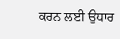ਕਰਨ ਲਈ ਉਧਾਰ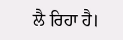ਲੈ ਰਿਹਾ ਹੈ।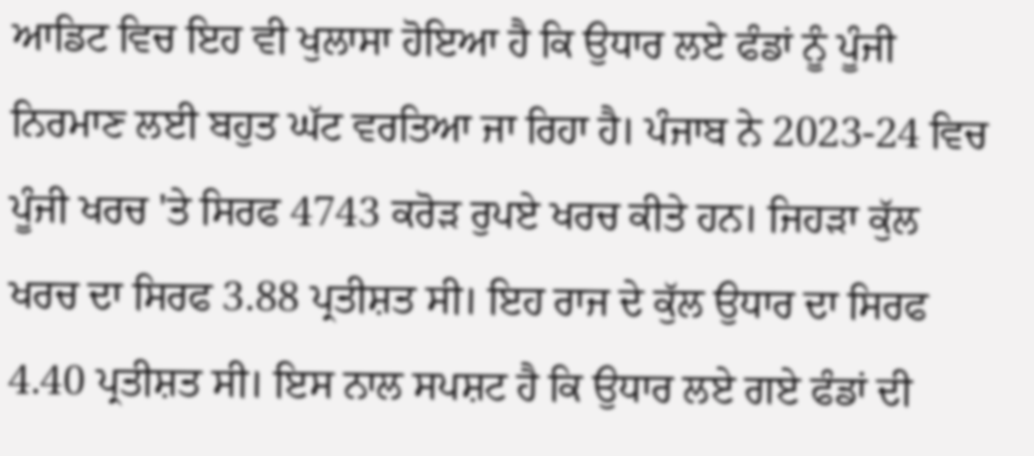ਆਡਿਟ ਵਿਚ ਇਹ ਵੀ ਖੁਲਾਸਾ ਹੋਇਆ ਹੈ ਕਿ ਉਧਾਰ ਲਏ ਫੰਡਾਂ ਨੂੰ ਪੂੰਜੀ ਨਿਰਮਾਣ ਲਈ ਬਹੁਤ ਘੱਟ ਵਰਤਿਆ ਜਾ ਰਿਹਾ ਹੈ। ਪੰਜਾਬ ਨੇ 2023-24 ਵਿਚ ਪੂੰਜੀ ਖਰਚ 'ਤੇ ਸਿਰਫ 4743 ਕਰੋੜ ਰੁਪਏ ਖਰਚ ਕੀਤੇ ਹਨ। ਜਿਹੜਾ ਕੁੱਲ ਖਰਚ ਦਾ ਸਿਰਫ 3.88 ਪ੍ਰਤੀਸ਼ਤ ਸੀ। ਇਹ ਰਾਜ ਦੇ ਕੁੱਲ ਉਧਾਰ ਦਾ ਸਿਰਫ 4.40 ਪ੍ਰਤੀਸ਼ਤ ਸੀ। ਇਸ ਨਾਲ ਸਪਸ਼ਟ ਹੈ ਕਿ ਉਧਾਰ ਲਏ ਗਏ ਫੰਡਾਂ ਦੀ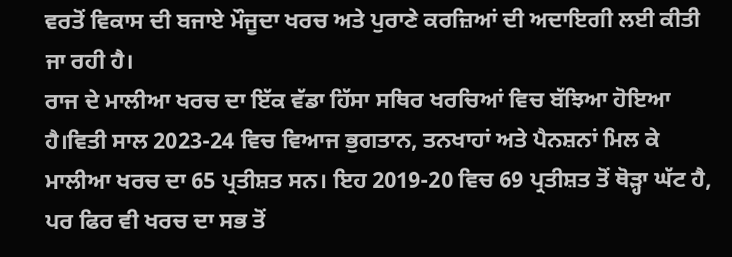ਵਰਤੋਂ ਵਿਕਾਸ ਦੀ ਬਜਾਏ ਮੌਜੂਦਾ ਖਰਚ ਅਤੇ ਪੁਰਾਣੇ ਕਰਜ਼ਿਆਂ ਦੀ ਅਦਾਇਗੀ ਲਈ ਕੀਤੀ ਜਾ ਰਹੀ ਹੈ।
ਰਾਜ ਦੇ ਮਾਲੀਆ ਖਰਚ ਦਾ ਇੱਕ ਵੱਡਾ ਹਿੱਸਾ ਸਥਿਰ ਖਰਚਿਆਂ ਵਿਚ ਬੱਝਿਆ ਹੋਇਆ ਹੈ।ਵਿਤੀ ਸਾਲ 2023-24 ਵਿਚ ਵਿਆਜ ਭੁਗਤਾਨ, ਤਨਖਾਹਾਂ ਅਤੇ ਪੈਨਸ਼ਨਾਂ ਮਿਲ ਕੇ ਮਾਲੀਆ ਖਰਚ ਦਾ 65 ਪ੍ਰਤੀਸ਼ਤ ਸਨ। ਇਹ 2019-20 ਵਿਚ 69 ਪ੍ਰਤੀਸ਼ਤ ਤੋਂ ਥੋੜ੍ਹਾ ਘੱਟ ਹੈ, ਪਰ ਫਿਰ ਵੀ ਖਰਚ ਦਾ ਸਭ ਤੋਂ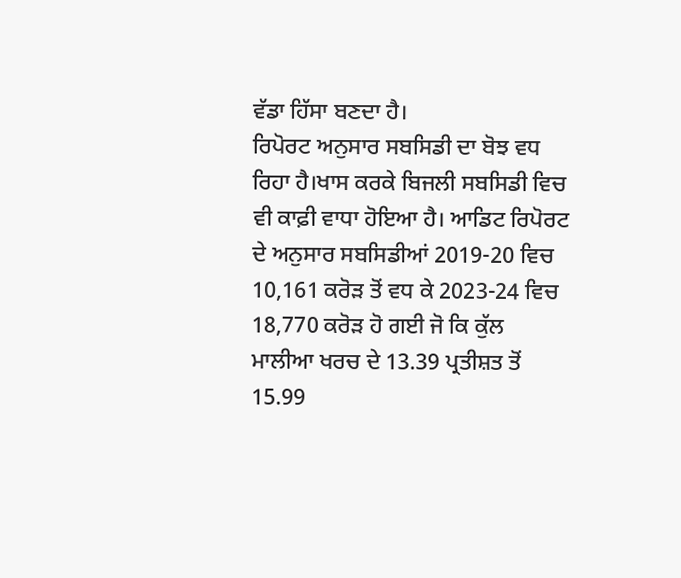ਵੱਡਾ ਹਿੱਸਾ ਬਣਦਾ ਹੈ।
ਰਿਪੋਰਟ ਅਨੁਸਾਰ ਸਬਸਿਡੀ ਦਾ ਬੋਝ ਵਧ ਰਿਹਾ ਹੈ।ਖਾਸ ਕਰਕੇ ਬਿਜਲੀ ਸਬਸਿਡੀ ਵਿਚ ਵੀ ਕਾਫ਼ੀ ਵਾਧਾ ਹੋਇਆ ਹੈ। ਆਡਿਟ ਰਿਪੋਰਟ ਦੇ ਅਨੁਸਾਰ ਸਬਸਿਡੀਆਂ 2019-20 ਵਿਚ 10,161 ਕਰੋੜ ਤੋਂ ਵਧ ਕੇ 2023-24 ਵਿਚ 18,770 ਕਰੋੜ ਹੋ ਗਈ ਜੋ ਕਿ ਕੁੱਲ ਮਾਲੀਆ ਖਰਚ ਦੇ 13.39 ਪ੍ਰਤੀਸ਼ਤ ਤੋਂ 15.99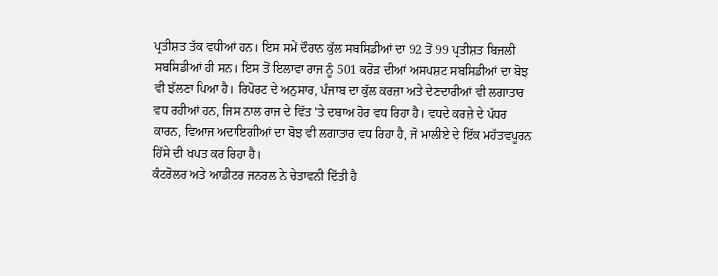ਪ੍ਰਤੀਸ਼ਤ ਤੱਕ ਵਧੀਆਂ ਹਨ। ਇਸ ਸਮੇਂ ਦੌਰਾਨ ਕੁੱਲ ਸਬਸਿਡੀਆਂ ਦਾ 92 ਤੋਂ 99 ਪ੍ਰਤੀਸ਼ਤ ਬਿਜਲੀ ਸਬਸਿਡੀਆਂ ਹੀ ਸਨ। ਇਸ ਤੋਂ ਇਲਾਵਾ ਰਾਜ ਨੂੰ 501 ਕਰੋੜ ਦੀਆਂ ਅਸਪਸ਼ਟ ਸਬਸਿਡੀਆਂ ਦਾ ਬੋਝ ਵੀ ਝੱਲਣਾ ਪਿਆ ਹੈ। ਰਿਪੋਰਟ ਦੇ ਅਨੁਸਾਰ, ਪੰਜਾਬ ਦਾ ਕੁੱਲ ਕਰਜ਼ਾ ਅਤੇ ਦੇਣਦਾਰੀਆਂ ਵੀ ਲਗਾਤਾਰ ਵਧ ਰਹੀਆਂ ਹਨ, ਜਿਸ ਨਾਲ ਰਾਜ ਦੇ ਵਿੱਤ 'ਤੇ ਦਬਾਅ ਹੋਰ ਵਧ ਰਿਹਾ ਹੈ। ਵਧਦੇ ਕਰਜ਼ੇ ਦੇ ਪੱਧਰ ਕਾਰਨ, ਵਿਆਜ ਅਦਾਇਗੀਆਂ ਦਾ ਬੋਝ ਵੀ ਲਗਾਤਾਰ ਵਧ ਰਿਹਾ ਹੈ, ਜੋ ਮਾਲੀਏ ਦੇ ਇੱਕ ਮਹੱਤਵਪੂਰਨ ਹਿੱਸੇ ਦੀ ਖਪਤ ਕਰ ਰਿਹਾ ਹੈ।
ਕੰਟਰੋਲਰ ਅਤੇ ਆਡੀਟਰ ਜਨਰਲ ਨੇ ਚੇਤਾਵਨੀ ਦਿੱਤੀ ਹੈ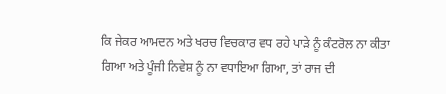ਕਿ ਜੇਕਰ ਆਮਦਨ ਅਤੇ ਖਰਚ ਵਿਚਕਾਰ ਵਧ ਰਹੇ ਪਾੜੇ ਨੂੰ ਕੰਟਰੋਲ ਨਾ ਕੀਤਾ ਗਿਆ ਅਤੇ ਪੂੰਜੀ ਨਿਵੇਸ਼ ਨੂੰ ਨਾ ਵਧਾਇਆ ਗਿਆ, ਤਾਂ ਰਾਜ ਦੀ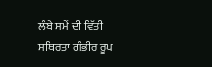ਲੰਬੇ ਸਮੇਂ ਦੀ ਵਿੱਤੀ ਸਥਿਰਤਾ ਗੰਭੀਰ ਰੂਪ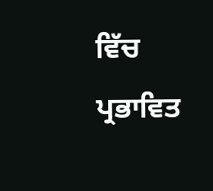ਵਿੱਚ ਪ੍ਰਭਾਵਿਤ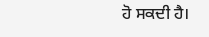ਹੋ ਸਕਦੀ ਹੈ।